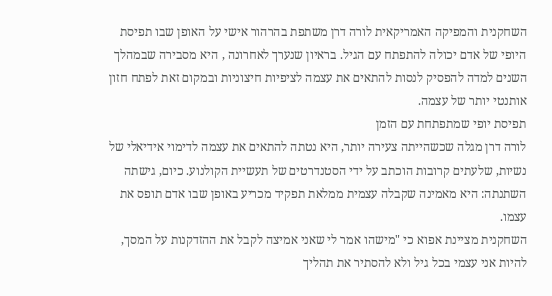השחקנית והמפיקה האמריקאית לורה דרן משתפת בהרהור אישי על האופן שבו תפיסת היופי של אדם יכולה להתפתח עם הגיל. בראיון שנערך לאחרונה , היא מסבירה שבמהלך השנים למדה להפסיק לנסות להתאים את עצמה לציפיות חיצוניות ובמקום זאת לפתח חזון אותנטי יותר של עצמה.
תפיסת יופי שמתפתחת עם הזמן
לורה דרן מגלה שכשהייתה צעירה יותר, היא נטתה להתאים את עצמה לדימוי אידיאלי של נשיות, שלעתים קרובות הוכתב על ידי הסטנדרטים של תעשיית הקולנוע. כיום, גישתה השתנתה: היא מאמינה שקבלה עצמית ממלאת תפקיד מכריע באופן שבו אדם תופס את עצמו.
השחקנית מציינת אפוא כי "מישהו אמר לי שאני אמיצה לקבל את ההזדקנות על המסך, להיות אני עצמי בכל גיל ולא להסתיר את תהליך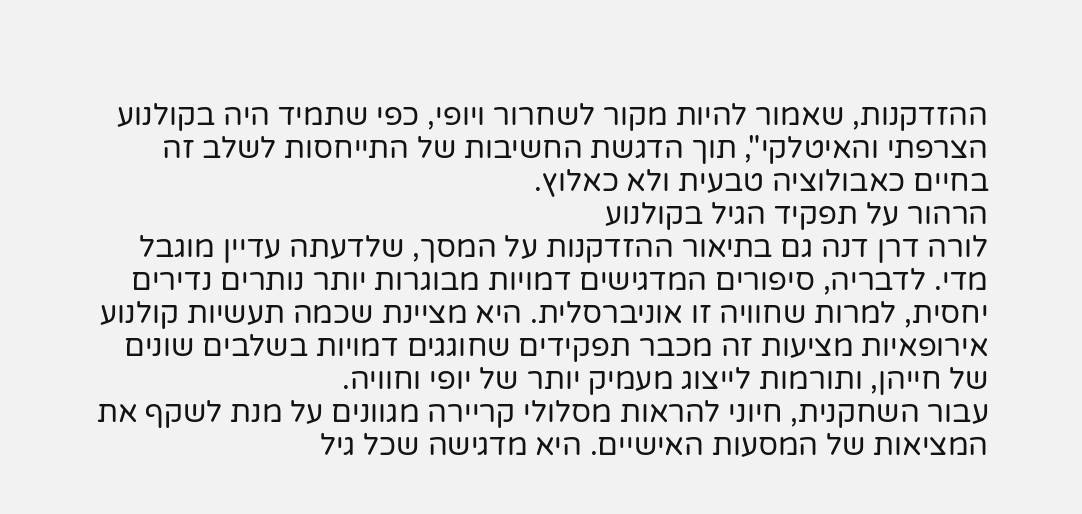ההזדקנות, שאמור להיות מקור לשחרור ויופי, כפי שתמיד היה בקולנוע הצרפתי והאיטלקי", תוך הדגשת החשיבות של התייחסות לשלב זה בחיים כאבולוציה טבעית ולא כאלוץ.
הרהור על תפקיד הגיל בקולנוע
לורה דרן דנה גם בתיאור ההזדקנות על המסך, שלדעתה עדיין מוגבל מדי. לדבריה, סיפורים המדגישים דמויות מבוגרות יותר נותרים נדירים יחסית, למרות שחוויה זו אוניברסלית. היא מציינת שכמה תעשיות קולנוע אירופאיות מציעות זה מכבר תפקידים שחוגגים דמויות בשלבים שונים של חייהן, ותורמות לייצוג מעמיק יותר של יופי וחוויה.
עבור השחקנית, חיוני להראות מסלולי קריירה מגוונים על מנת לשקף את המציאות של המסעות האישיים. היא מדגישה שכל גיל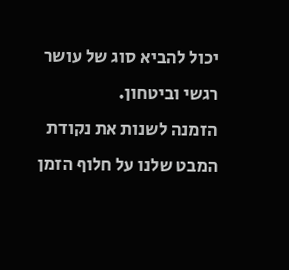יכול להביא סוג של עושר רגשי וביטחון.
הזמנה לשנות את נקודת המבט שלנו על חלוף הזמן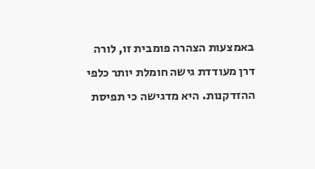באמצעות הצהרה פומבית זו, לורה דרן מעודדת גישה חומלת יותר כלפי ההזדקנות. היא מדגישה כי תפיסת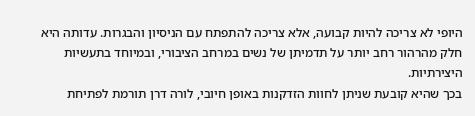היופי לא צריכה להיות קבועה, אלא צריכה להתפתח עם הניסיון והבגרות. עדותה היא חלק מהרהור רחב יותר על תדמיתן של נשים במרחב הציבורי, ובמיוחד בתעשיות היצירתיות.
בכך שהיא קובעת שניתן לחוות הזדקנות באופן חיובי, לורה דרן תורמת לפתיחת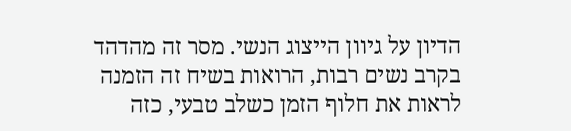הדיון על גיוון הייצוג הנשי. מסר זה מהדהד בקרב נשים רבות, הרואות בשיח זה הזמנה לראות את חלוף הזמן כשלב טבעי, כזה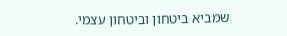שמביא ביטחון וביטחון עצמי.